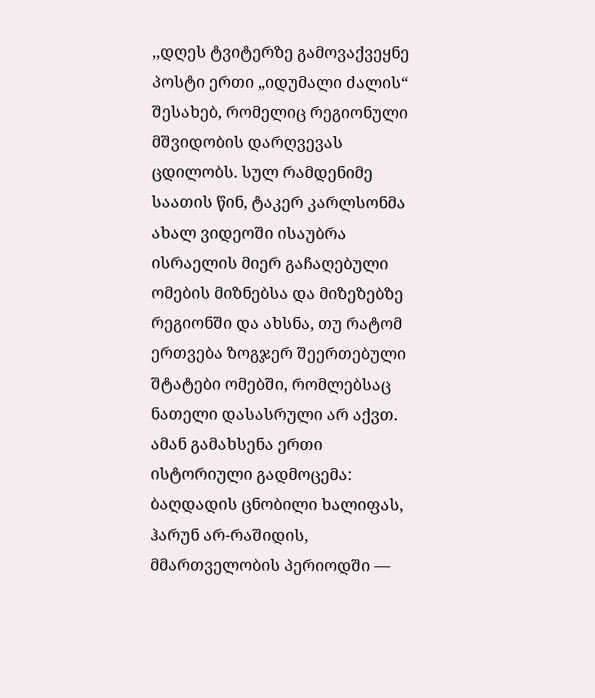,,დღეს ტვიტერზე გამოვაქვეყნე პოსტი ერთი „იდუმალი ძალის“ შესახებ, რომელიც რეგიონული მშვიდობის დარღვევას ცდილობს. სულ რამდენიმე საათის წინ, ტაკერ კარლსონმა ახალ ვიდეოში ისაუბრა ისრაელის მიერ გაჩაღებული ომების მიზნებსა და მიზეზებზე რეგიონში და ახსნა, თუ რატომ ერთვება ზოგჯერ შეერთებული შტატები ომებში, რომლებსაც ნათელი დასასრული არ აქვთ.
ამან გამახსენა ერთი ისტორიული გადმოცემა:
ბაღდადის ცნობილი ხალიფას, ჰარუნ არ-რაშიდის, მმართველობის პერიოდში —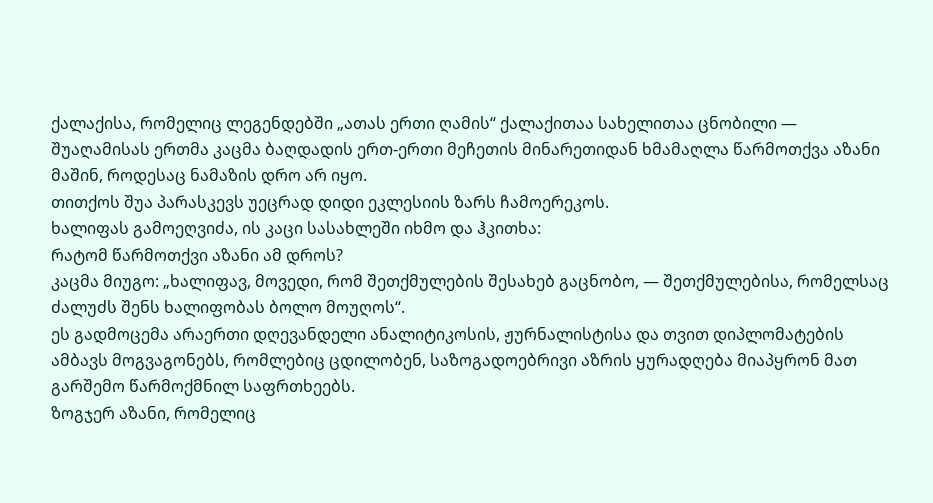ქალაქისა, რომელიც ლეგენდებში „ათას ერთი ღამის“ ქალაქითაა სახელითაა ცნობილი — შუაღამისას ერთმა კაცმა ბაღდადის ერთ-ერთი მეჩეთის მინარეთიდან ხმამაღლა წარმოთქვა აზანი მაშინ, როდესაც ნამაზის დრო არ იყო.
თითქოს შუა პარასკევს უეცრად დიდი ეკლესიის ზარს ჩამოერეკოს.
ხალიფას გამოეღვიძა, ის კაცი სასახლეში იხმო და ჰკითხა:
რატომ წარმოთქვი აზანი ამ დროს?
კაცმა მიუგო: „ხალიფავ, მოვედი, რომ შეთქმულების შესახებ გაცნობო, — შეთქმულებისა, რომელსაც ძალუძს შენს ხალიფობას ბოლო მოუღოს“.
ეს გადმოცემა არაერთი დღევანდელი ანალიტიკოსის, ჟურნალისტისა და თვით დიპლომატების ამბავს მოგვაგონებს, რომლებიც ცდილობენ, საზოგადოებრივი აზრის ყურადღება მიაპყრონ მათ გარშემო წარმოქმნილ საფრთხეებს.
ზოგჯერ აზანი, რომელიც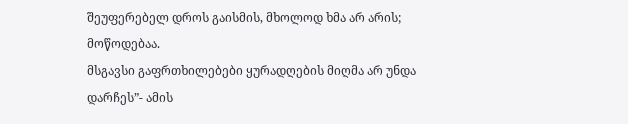შეუფერებელ დროს გაისმის, მხოლოდ ხმა არ არის; მოწოდებაა.
მსგავსი გაფრთხილებები ყურადღების მიღმა არ უნდა დარჩეს”- ამის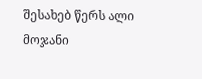შესახებ წერს ალი მოჯანი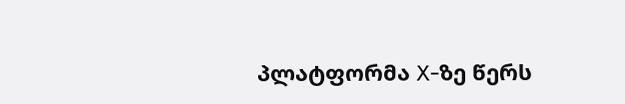პლატფორმა X-ზე წერს